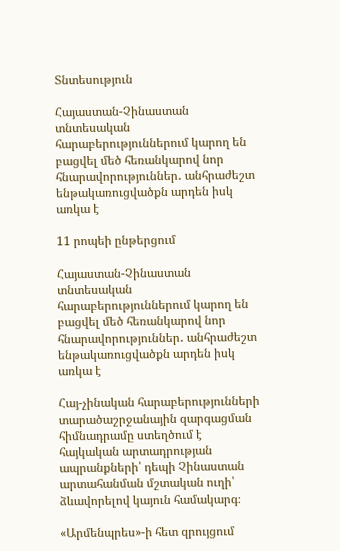Տնտեսություն

Հայաստան-Չինաստան տնտեսական հարաբերություններում կարող են բացվել մեծ հեռանկարով նոր հնարավորություններ․ անհրաժեշտ ենթակառուցվածքն արդեն իսկ առկա է

11 րոպեի ընթերցում

Հայաստան-Չինաստան տնտեսական հարաբերություններում կարող են բացվել մեծ հեռանկարով նոր հնարավորություններ․ անհրաժեշտ ենթակառուցվածքն արդեն իսկ առկա է

Հայ-չինական հարաբերությունների տարածաշրջանային զարգացման հիմնադրամը ստեղծում է հայկական արտադրության ապրանքների՝ դեպի Չինաստան արտահանման մշտական ուղի՝ ձևավորելով կայուն համակարգ։

«Արմենպրես»-ի հետ զրույցում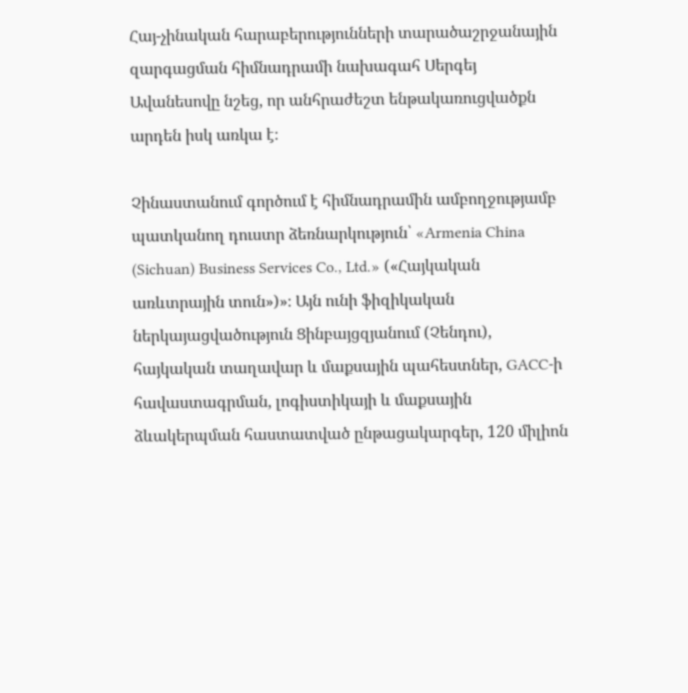Հայ-չինական հարաբերությունների տարածաշրջանային զարգացման հիմնադրամի նախագահ Սերգեյ Ավանեսովը նշեց, որ անհրաժեշտ ենթակառուցվածքն արդեն իսկ առկա է։

Չինաստանում գործում է հիմնադրամին ամբողջությամբ պատկանող դուստր ձեռնարկություն՝ «Armenia China (Sichuan) Business Services Co., Ltd.» («Հայկական առևտրային տուն»)»։ Այն ունի ֆիզիկական ներկայացվածություն Ցինբայցզյանում (Չենդու), հայկական տաղավար և մաքսային պահեստներ, GACC-ի հավաստագրման, լոգիստիկայի և մաքսային ձևակերպման հաստատված ընթացակարգեր, 120 միլիոն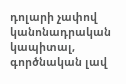դոլարի չափով կանոնադրական կապիտալ, գործնական լավ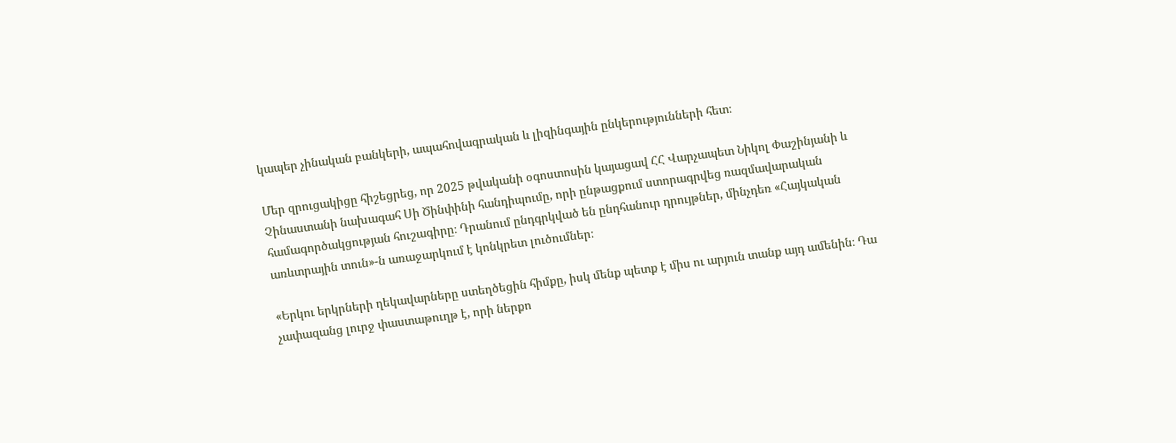կապեր չինական բանկերի, ապահովագրական և լիզինգային ընկերությունների հետ։

Մեր զրուցակիցը հիշեցրեց, որ 2025 թվականի օգոստոսին կայացավ ՀՀ Վարչապետ Նիկոլ Փաշինյանի և Չինաստանի նախագահ Սի Ծինփինի հանդիպումը, որի ընթացքում ստորագրվեց ռազմավարական համագործակցության հուշագիրը։ Դրանում ընդգրկված են ընդհանուր դրույթներ, մինչդեռ «Հայկական առևտրային տուն»-ն առաջարկում է կոնկրետ լուծումներ։

«Երկու երկրների ղեկավարները ստեղծեցին հիմքը, իսկ մենք պետք է միս ու արյուն տանք այդ ամենին։ Դա չափազանց լուրջ փաստաթուղթ է, որի ներքո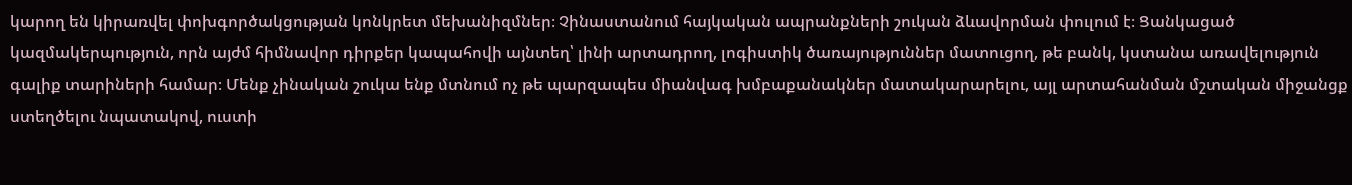կարող են կիրառվել փոխգործակցության կոնկրետ մեխանիզմներ։ Չինաստանում հայկական ապրանքների շուկան ձևավորման փուլում է։ Ցանկացած կազմակերպություն, որն այժմ հիմնավոր դիրքեր կապահովի այնտեղ՝ լինի արտադրող, լոգիստիկ ծառայություններ մատուցող, թե բանկ, կստանա առավելություն գալիք տարիների համար։ Մենք չինական շուկա ենք մտնում ոչ թե պարզապես միանվագ խմբաքանակներ մատակարարելու, այլ արտահանման մշտական միջանցք ստեղծելու նպատակով, ուստի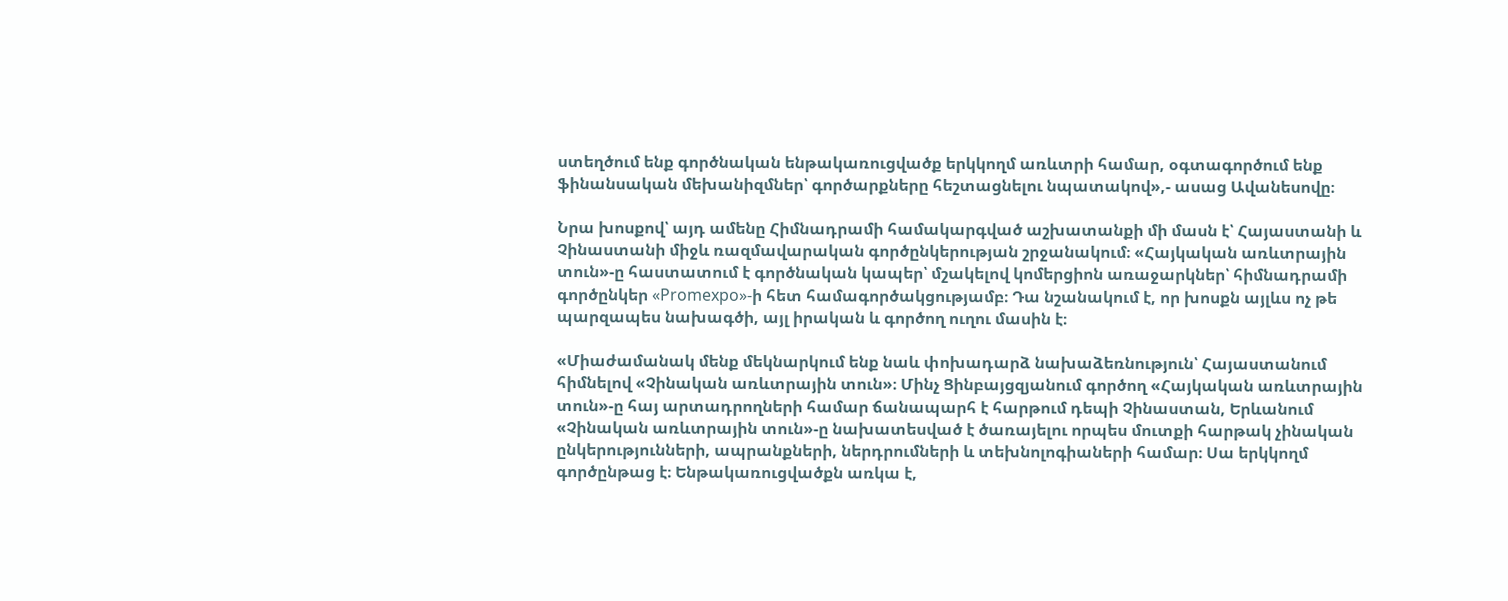ստեղծում ենք գործնական ենթակառուցվածք երկկողմ առևտրի համար, օգտագործում ենք ֆինանսական մեխանիզմներ՝ գործարքները հեշտացնելու նպատակով»,- ասաց Ավանեսովը։

Նրա խոսքով՝ այդ ամենը Հիմնադրամի համակարգված աշխատանքի մի մասն է՝ Հայաստանի և Չինաստանի միջև ռազմավարական գործընկերության շրջանակում։ «Հայկական առևտրային տուն»-ը հաստատում է գործնական կապեր՝ մշակելով կոմերցիոն առաջարկներ՝ հիմնադրամի գործընկեր «Promexpo»-ի հետ համագործակցությամբ։ Դա նշանակում է, որ խոսքն այլևս ոչ թե պարզապես նախագծի, այլ իրական և գործող ուղու մասին է։

«Միաժամանակ մենք մեկնարկում ենք նաև փոխադարձ նախաձեռնություն՝ Հայաստանում հիմնելով «Չինական առևտրային տուն»։ Մինչ Ցինբայցզյանում գործող «Հայկական առևտրային տուն»-ը հայ արտադրողների համար ճանապարհ է հարթում դեպի Չինաստան, Երևանում «Չինական առևտրային տուն»-ը նախատեսված է ծառայելու որպես մուտքի հարթակ չինական ընկերությունների, ապրանքների, ներդրումների և տեխնոլոգիաների համար։ Սա երկկողմ գործընթաց է։ Ենթակառուցվածքն առկա է,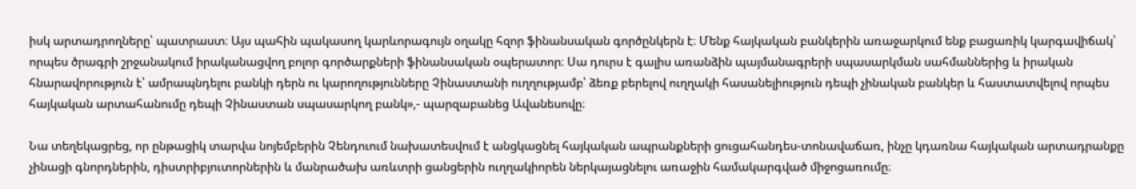իսկ արտադրողները՝ պատրաստ։ Այս պահին պակասող կարևորագույն օղակը հզոր ֆինանսական գործընկերն է։ Մենք հայկական բանկերին առաջարկում ենք բացառիկ կարգավիճակ՝ որպես ծրագրի շրջանակում իրականացվող բոլոր գործարքների ֆինանսական օպերատոր։ Սա դուրս է գալիս առանձին պայմանագրերի սպասարկման սահմաններից և իրական հնարավորություն է՝ ամրապնդելու բանկի դերն ու կարողությունները Չինաստանի ուղղությամբ՝ ձեռք բերելով ուղղակի հասանելիություն դեպի չինական բանկեր և հաստատվելով որպես հայկական արտահանումը դեպի Չինաստան սպասարկող բանկ»,- պարզաբանեց Ավանեսովը։

Նա տեղեկացրեց, որ ընթացիկ տարվա նոյեմբերին Չենդուում նախատեսվում է անցկացնել հայկական ապրանքների ցուցահանդես-տոնավաճառ, ինչը կդառնա հայկական արտադրանքը չինացի գնորդներին, դիստրիբյուտորներին և մանրածախ առևտրի ցանցերին ուղղակիորեն ներկայացնելու առաջին համակարգված միջոցառումը։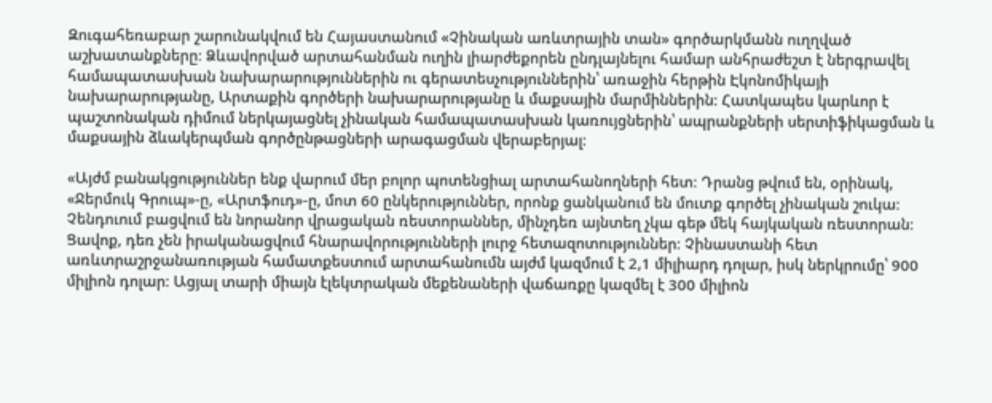Զուգահեռաբար շարունակվում են Հայաստանում «Չինական առևտրային տան» գործարկմանն ուղղված աշխատանքները։ Ձևավորված արտահանման ուղին լիարժեքորեն ընդլայնելու համար անհրաժեշտ է ներգրավել համապատասխան նախարարություններին ու գերատեսչություններին՝ առաջին հերթին Էկոնոմիկայի նախարարությանը, Արտաքին գործերի նախարարությանը և մաքսային մարմիններին։ Հատկապես կարևոր է պաշտոնական դիմում ներկայացնել չինական համապատասխան կառույցներին՝ ապրանքների սերտիֆիկացման և մաքսային ձևակերպման գործընթացների արագացման վերաբերյալ։

«Այժմ բանակցություններ ենք վարում մեր բոլոր պոտենցիալ արտահանողների հետ։ Դրանց թվում են, օրինակ, «Ջերմուկ Գրուպ»-ը, «Արտֆուդ»-ը, մոտ 60 ընկերություններ, որոնք ցանկանում են մուտք գործել չինական շուկա։ Չենդուում բացվում են նորանոր վրացական ռեստորաններ, մինչդեռ այնտեղ չկա գեթ մեկ հայկական ռեստորան։ Ցավոք, դեռ չեն իրականացվում հնարավորությունների լուրջ հետազոտություններ։ Չինաստանի հետ առևտրաշրջանառության համատքեստում արտահանումն այժմ կազմում է 2,1 միլիարդ դոլար, իսկ ներկրումը՝ 900 միլիոն դոլար։ Ացյալ տարի միայն էլեկտրական մեքենաների վաճառքը կազմել է 300 միլիոն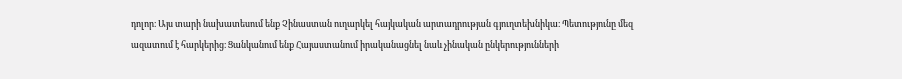դոլոր։ Այս տարի նախատեսում ենք Չինաստան ուղարկել հայկական արտադրության գյուղտեխնիկա։ Պետությունը մեզ ազատում է հարկերից։ Ցանկանում ենք Հայաստանում իրականացնել նաև չինական ընկերությունների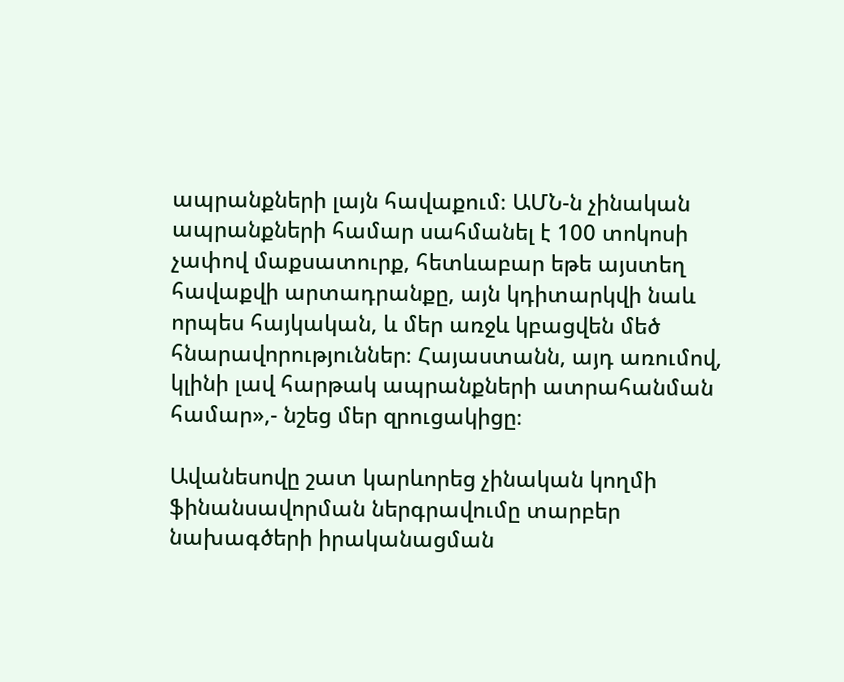ապրանքների լայն հավաքում։ ԱՄՆ-ն չինական ապրանքների համար սահմանել է 100 տոկոսի չափով մաքսատուրք, հետևաբար եթե այստեղ հավաքվի արտադրանքը, այն կդիտարկվի նաև որպես հայկական, և մեր առջև կբացվեն մեծ հնարավորություններ։ Հայաստանն, այդ առումով, կլինի լավ հարթակ ապրանքների ատրահանման համար»,- նշեց մեր զրուցակիցը։

Ավանեսովը շատ կարևորեց չինական կողմի ֆինանսավորման ներգրավումը տարբեր նախագծերի իրականացման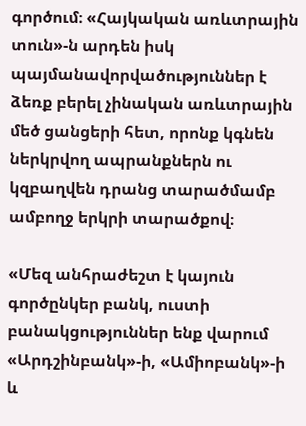գործում։ «Հայկական առևտրային տուն»-ն արդեն իսկ պայմանավորվածություններ է ձեռք բերել չինական առևտրային մեծ ցանցերի հետ, որոնք կգնեն ներկրվող ապրանքներն ու կզբաղվեն դրանց տարածմամբ ամբողջ երկրի տարածքով։

«Մեզ անհրաժեշտ է կայուն գործընկեր բանկ, ուստի բանակցություններ ենք վարում «Արդշինբանկ»-ի, «Ամիոբանկ»-ի և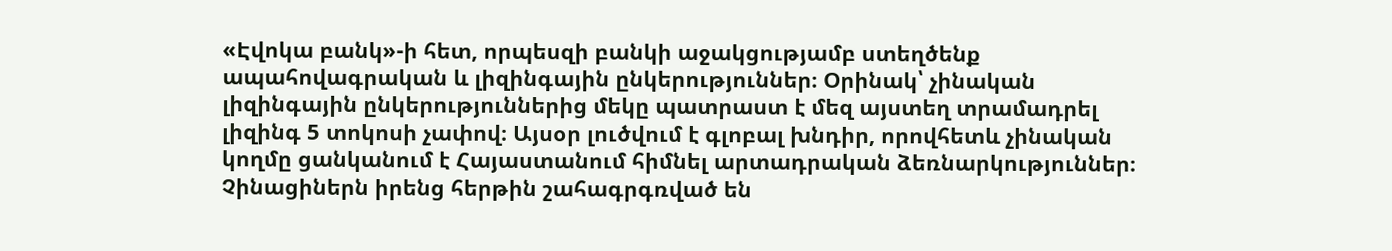«Էվոկա բանկ»-ի հետ, որպեսզի բանկի աջակցությամբ ստեղծենք ապահովագրական և լիզինգային ընկերություններ։ Օրինակ՝ չինական լիզինգային ընկերություններից մեկը պատրաստ է մեզ այստեղ տրամադրել լիզինգ 5 տոկոսի չափով։ Այսօր լուծվում է գլոբալ խնդիր, որովհետև չինական կողմը ցանկանում է Հայաստանում հիմնել արտադրական ձեռնարկություններ։ Չինացիներն իրենց հերթին շահագրգռված են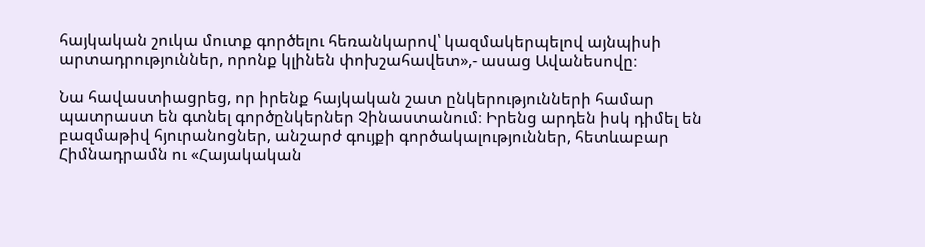հայկական շուկա մուտք գործելու հեռանկարով՝ կազմակերպելով այնպիսի արտադրություններ, որոնք կլինեն փոխշահավետ»,- ասաց Ավանեսովը։

Նա հավաստիացրեց, որ իրենք հայկական շատ ընկերությունների համար պատրաստ են գտնել գործընկերներ Չինաստանում։ Իրենց արդեն իսկ դիմել են բազմաթիվ հյուրանոցներ, անշարժ գույքի գործակալություններ, հետևաբար Հիմնադրամն ու «Հայակական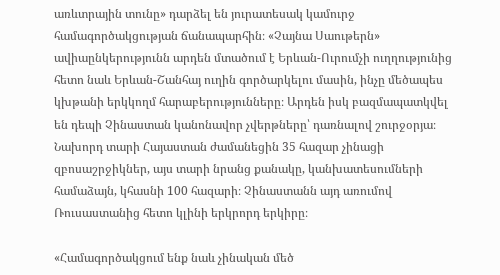առևտրային տունը» դարձել են յուրատեսակ կամուրջ համագործակցության ճանապարհին։ «Չայնա Սաութերն» ավիաընկերությունն արդեն մտածում է Երևան-Ուրումչի ուղղությունից հետո նաև Երևան-Շանհայ ուղին գործարկելու մասին, ինչը մեծապես կխթանի երկկողմ հարաբերությունները։ Արդեն իսկ բազմապատկվել են դեպի Չինաստան կանոնավոր չվերթները՝ դառնալով շուրջօրյա։ Նախորդ տարի Հայաստան ժամանեցին 35 հազար չինացի զբոսաշրջիկներ, այս տարի նրանց քանակը, կանխատեսումների համաձայն, կհասնի 100 հազարի։ Չինաստանն այդ առումով Ռուսաստանից հետո կլինի երկրորդ երկիրը։

«Համագործակցում ենք նաև չինական մեծ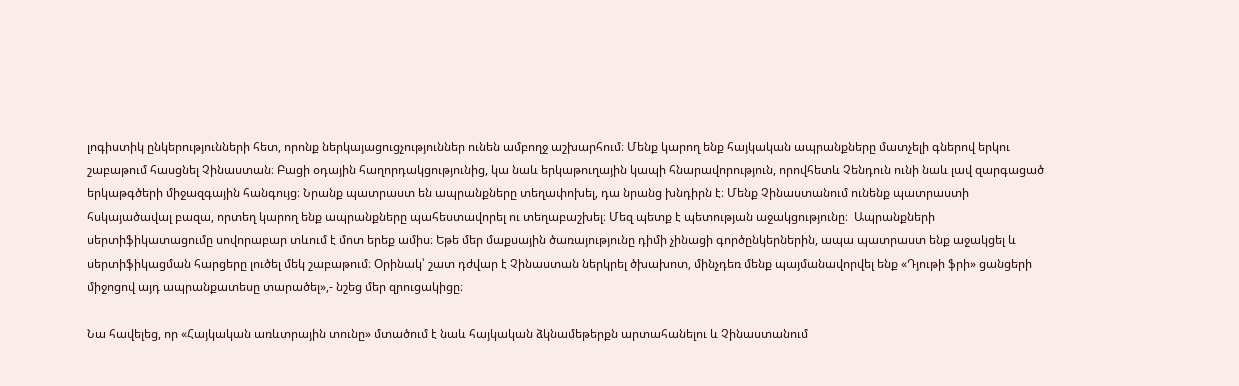լոգիստիկ ընկերությունների հետ, որոնք ներկայացուցչություններ ունեն ամբողջ աշխարհում։ Մենք կարող ենք հայկական ապրանքները մատչելի գներով երկու շաբաթում հասցնել Չինաստան։ Բացի օդային հաղորդակցությունից, կա նաև երկաթուղային կապի հնարավորություն, որովհետև Չենդուն ունի նաև լավ զարգացած երկաթգծերի միջազգային հանգույց։ Նրանք պատրաստ են ապրանքները տեղափոխել, դա նրանց խնդիրն է։ Մենք Չինաստանում ունենք պատրաստի հսկայածավալ բազա, որտեղ կարող ենք ապրանքները պահեստավորել ու տեղաբաշխել։ Մեզ պետք է պետության աջակցությունը։  Ապրանքների սերտիֆիկատացումը սովորաբար տևում է մոտ երեք ամիս։ Եթե մեր մաքսային ծառայությունը դիմի չինացի գործընկերներին, ապա պատրաստ ենք աջակցել և սերտիֆիկացման հարցերը լուծել մեկ շաբաթում։ Օրինակ՝ շատ դժվար է Չինաստան ներկրել ծխախոտ, մինչդեռ մենք պայմանավորվել ենք «Դյութի ֆրի» ցանցերի միջոցով այդ ապրանքատեսը տարածել»,- նշեց մեր զրուցակիցը։

Նա հավելեց, որ «Հայկական առևտրային տունը» մտածում է նաև հայկական ձկնամեթերքն արտահանելու և Չինաստանում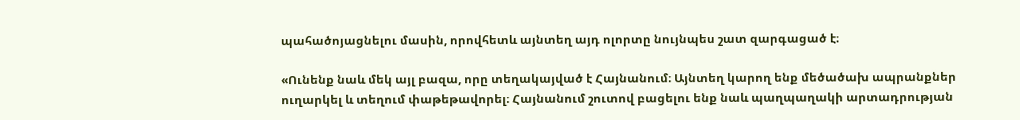պահածոյացնելու մասին, որովհետև այնտեղ այդ ոլորտը նույնպես շատ զարգացած է։

«Ունենք նաև մեկ այլ բազա, որը տեղակայված է Հայնանում։ Այնտեղ կարող ենք մեծածախ ապրանքներ ուղարկել և տեղում փաթեթավորել։ Հայնանում շուտով բացելու ենք նաև պաղպաղակի արտադրության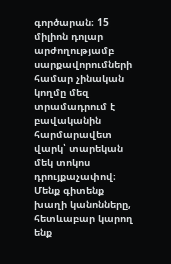գործարան։ 15 միլիոն դոլար արժողությամբ սարքավորումների համար չինական կողմը մեզ տրամադրում է բավականին հարմարավետ վարկ՝ տարեկան մեկ տոկոս դրույքաչափով։ Մենք գիտենք խաղի կանոնները, հետևաբար կարող ենք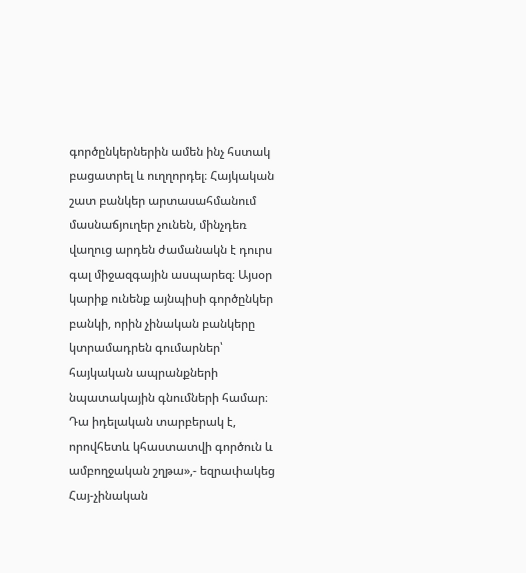գործընկերներին ամեն ինչ հստակ բացատրել և ուղղորդել։ Հայկական շատ բանկեր արտասահմանում մասնաճյուղեր չունեն, մինչդեռ վաղուց արդեն ժամանակն է դուրս գալ միջազգային ասպարեզ։ Այսօր կարիք ունենք այնպիսի գործընկեր բանկի, որին չինական բանկերը կտրամադրեն գումարներ՝ հայկական ապրանքների նպատակային գնումների համար։ Դա իդելական տարբերակ է, որովհետև կհաստատվի գործուն և ամբողջական շղթա»,- եզրափակեց Հայ-չինական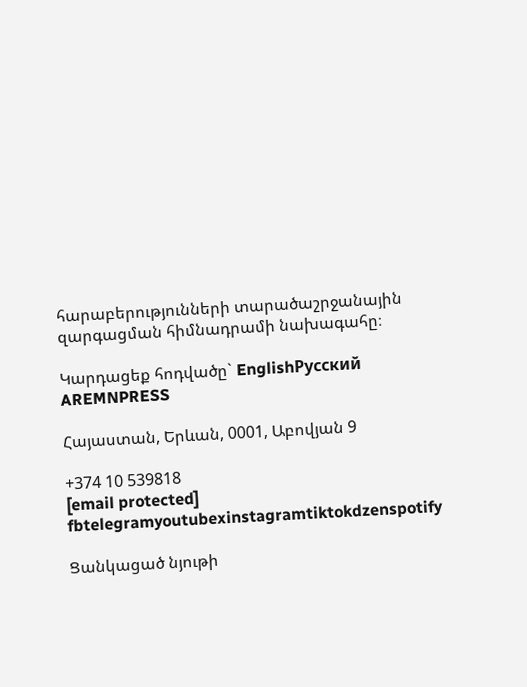հարաբերությունների տարածաշրջանային զարգացման հիմնադրամի նախագահը։

Կարդացեք հոդվածը` EnglishРусский
AREMNPRESS

Հայաստան, Երևան, 0001, Աբովյան 9

+374 10 539818
[email protected]
fbtelegramyoutubexinstagramtiktokdzenspotify

Ցանկացած նյութի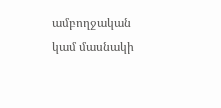ամբողջական կամ մասնակի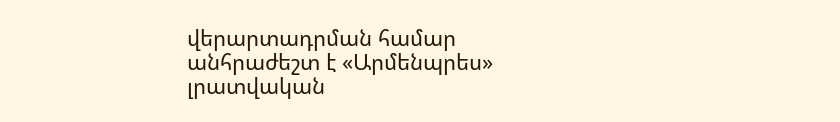վերարտադրման համար անհրաժեշտ է «Արմենպրես» լրատվական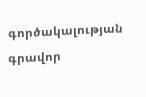գործակալության գրավոր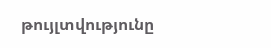թույլտվությունը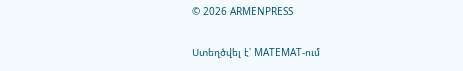© 2026 ARMENPRESS

Ստեղծվել է՝ MATEMAT-ում